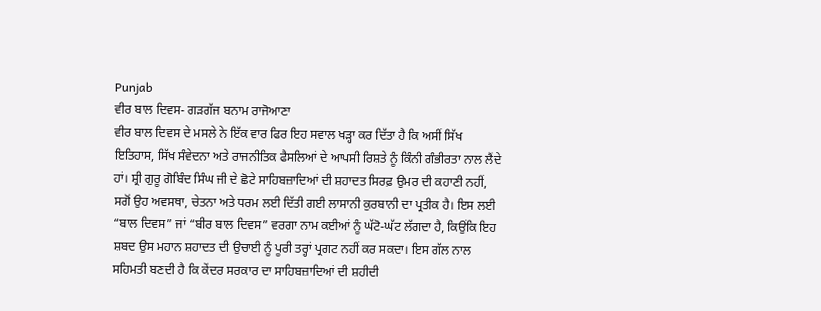Punjab
ਵੀਰ ਬਾਲ ਦਿਵਸ- ਗੜਗੱਜ ਬਨਾਮ ਰਾਜੋਆਣਾ
ਵੀਰ ਬਾਲ ਦਿਵਸ ਦੇ ਮਸਲੇ ਨੇ ਇੱਕ ਵਾਰ ਫਿਰ ਇਹ ਸਵਾਲ ਖੜ੍ਹਾ ਕਰ ਦਿੱਤਾ ਹੈ ਕਿ ਅਸੀਂ ਸਿੱਖ ਇਤਿਹਾਸ, ਸਿੱਖ ਸੰਵੇਦਨਾ ਅਤੇ ਰਾਜਨੀਤਿਕ ਫੈਸਲਿਆਂ ਦੇ ਆਪਸੀ ਰਿਸ਼ਤੇ ਨੂੰ ਕਿੰਨੀ ਗੰਭੀਰਤਾ ਨਾਲ ਲੈਂਦੇ ਹਾਂ। ਸ਼੍ਰੀ ਗੁਰੂ ਗੋਬਿੰਦ ਸਿੰਘ ਜੀ ਦੇ ਛੋਟੇ ਸਾਹਿਬਜ਼ਾਦਿਆਂ ਦੀ ਸ਼ਹਾਦਤ ਸਿਰਫ਼ ਉਮਰ ਦੀ ਕਹਾਣੀ ਨਹੀਂ, ਸਗੋਂ ਉਹ ਅਵਸਥਾ, ਚੇਤਨਾ ਅਤੇ ਧਰਮ ਲਈ ਦਿੱਤੀ ਗਈ ਲਾਸਾਨੀ ਕੁਰਬਾਨੀ ਦਾ ਪ੍ਰਤੀਕ ਹੈ। ਇਸ ਲਈ “ਬਾਲ ਦਿਵਸ” ਜਾਂ “ਬੀਰ ਬਾਲ ਦਿਵਸ” ਵਰਗਾ ਨਾਮ ਕਈਆਂ ਨੂੰ ਘੱਟੋ-ਘੱਟ ਲੱਗਦਾ ਹੈ, ਕਿਉਂਕਿ ਇਹ ਸ਼ਬਦ ਉਸ ਮਹਾਨ ਸ਼ਹਾਦਤ ਦੀ ਉਚਾਈ ਨੂੰ ਪੂਰੀ ਤਰ੍ਹਾਂ ਪ੍ਰਗਟ ਨਹੀਂ ਕਰ ਸਕਦਾ। ਇਸ ਗੱਲ ਨਾਲ ਸਹਿਮਤੀ ਬਣਦੀ ਹੈ ਕਿ ਕੇਂਦਰ ਸਰਕਾਰ ਦਾ ਸਾਹਿਬਜ਼ਾਦਿਆਂ ਦੀ ਸ਼ਹੀਦੀ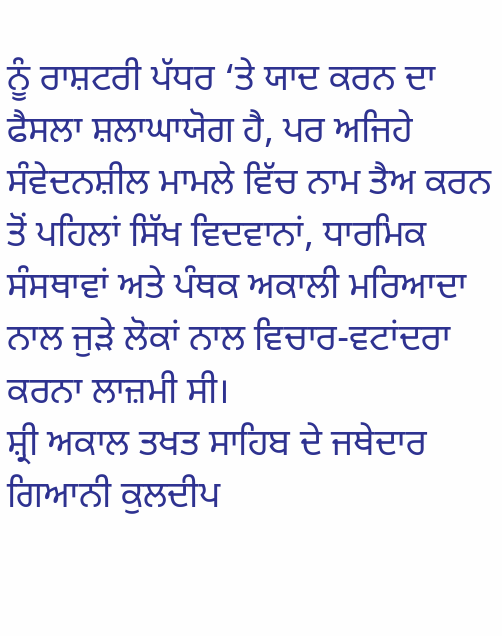ਨੂੰ ਰਾਸ਼ਟਰੀ ਪੱਧਰ ‘ਤੇ ਯਾਦ ਕਰਨ ਦਾ ਫੈਸਲਾ ਸ਼ਲਾਘਾਯੋਗ ਹੈ, ਪਰ ਅਜਿਹੇ ਸੰਵੇਦਨਸ਼ੀਲ ਮਾਮਲੇ ਵਿੱਚ ਨਾਮ ਤੈਅ ਕਰਨ ਤੋਂ ਪਹਿਲਾਂ ਸਿੱਖ ਵਿਦਵਾਨਾਂ, ਧਾਰਮਿਕ ਸੰਸਥਾਵਾਂ ਅਤੇ ਪੰਥਕ ਅਕਾਲੀ ਮਰਿਆਦਾ ਨਾਲ ਜੁੜੇ ਲੋਕਾਂ ਨਾਲ ਵਿਚਾਰ-ਵਟਾਂਦਰਾ ਕਰਨਾ ਲਾਜ਼ਮੀ ਸੀ।
ਸ਼੍ਰੀ ਅਕਾਲ ਤਖਤ ਸਾਹਿਬ ਦੇ ਜਥੇਦਾਰ ਗਿਆਨੀ ਕੁਲਦੀਪ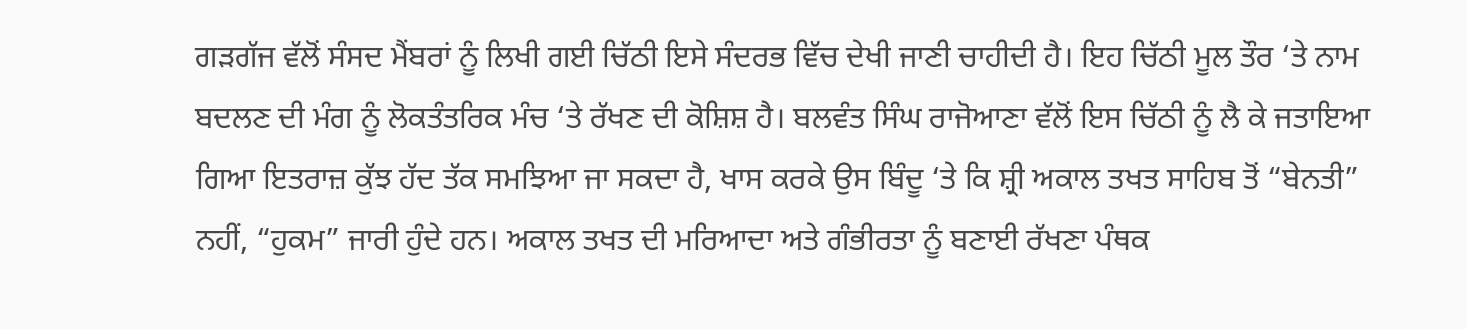ਗੜਗੱਜ ਵੱਲੋਂ ਸੰਸਦ ਮੈਂਬਰਾਂ ਨੂੰ ਲਿਖੀ ਗਈ ਚਿੱਠੀ ਇਸੇ ਸੰਦਰਭ ਵਿੱਚ ਦੇਖੀ ਜਾਣੀ ਚਾਹੀਦੀ ਹੈ। ਇਹ ਚਿੱਠੀ ਮੂਲ ਤੌਰ ‘ਤੇ ਨਾਮ ਬਦਲਣ ਦੀ ਮੰਗ ਨੂੰ ਲੋਕਤੰਤਰਿਕ ਮੰਚ ‘ਤੇ ਰੱਖਣ ਦੀ ਕੋਸ਼ਿਸ਼ ਹੈ। ਬਲਵੰਤ ਸਿੰਘ ਰਾਜੋਆਣਾ ਵੱਲੋਂ ਇਸ ਚਿੱਠੀ ਨੂੰ ਲੈ ਕੇ ਜਤਾਇਆ ਗਿਆ ਇਤਰਾਜ਼ ਕੁੱਝ ਹੱਦ ਤੱਕ ਸਮਝਿਆ ਜਾ ਸਕਦਾ ਹੈ, ਖਾਸ ਕਰਕੇ ਉਸ ਬਿੰਦੂ ‘ਤੇ ਕਿ ਸ਼੍ਰੀ ਅਕਾਲ ਤਖਤ ਸਾਹਿਬ ਤੋਂ “ਬੇਨਤੀ” ਨਹੀਂ, “ਹੁਕਮ” ਜਾਰੀ ਹੁੰਦੇ ਹਨ। ਅਕਾਲ ਤਖਤ ਦੀ ਮਰਿਆਦਾ ਅਤੇ ਗੰਭੀਰਤਾ ਨੂੰ ਬਣਾਈ ਰੱਖਣਾ ਪੰਥਕ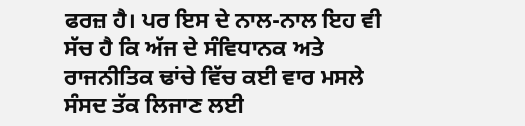ਫਰਜ਼ ਹੈ। ਪਰ ਇਸ ਦੇ ਨਾਲ-ਨਾਲ ਇਹ ਵੀ ਸੱਚ ਹੈ ਕਿ ਅੱਜ ਦੇ ਸੰਵਿਧਾਨਕ ਅਤੇ ਰਾਜਨੀਤਿਕ ਢਾਂਚੇ ਵਿੱਚ ਕਈ ਵਾਰ ਮਸਲੇ ਸੰਸਦ ਤੱਕ ਲਿਜਾਣ ਲਈ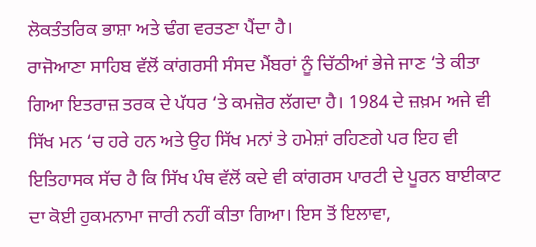ਲੋਕਤੰਤਰਿਕ ਭਾਸ਼ਾ ਅਤੇ ਢੰਗ ਵਰਤਣਾ ਪੈਂਦਾ ਹੈ।
ਰਾਜੋਆਣਾ ਸਾਹਿਬ ਵੱਲੋਂ ਕਾਂਗਰਸੀ ਸੰਸਦ ਮੈਂਬਰਾਂ ਨੂੰ ਚਿੱਠੀਆਂ ਭੇਜੇ ਜਾਣ ‘ਤੇ ਕੀਤਾ ਗਿਆ ਇਤਰਾਜ਼ ਤਰਕ ਦੇ ਪੱਧਰ ‘ਤੇ ਕਮਜ਼ੋਰ ਲੱਗਦਾ ਹੈ। 1984 ਦੇ ਜ਼ਖ਼ਮ ਅਜੇ ਵੀ ਸਿੱਖ ਮਨ ‘ਚ ਹਰੇ ਹਨ ਅਤੇ ਉਹ ਸਿੱਖ ਮਨਾਂ ਤੇ ਹਮੇਸ਼ਾਂ ਰਹਿਣਗੇ ਪਰ ਇਹ ਵੀ ਇਤਿਹਾਸਕ ਸੱਚ ਹੈ ਕਿ ਸਿੱਖ ਪੰਥ ਵੱਲੋਂ ਕਦੇ ਵੀ ਕਾਂਗਰਸ ਪਾਰਟੀ ਦੇ ਪੂਰਨ ਬਾਈਕਾਟ ਦਾ ਕੋਈ ਹੁਕਮਨਾਮਾ ਜਾਰੀ ਨਹੀਂ ਕੀਤਾ ਗਿਆ। ਇਸ ਤੋਂ ਇਲਾਵਾ,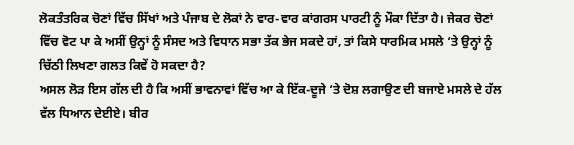ਲੋਕਤੰਤਰਿਕ ਚੋਣਾਂ ਵਿੱਚ ਸਿੱਖਾਂ ਅਤੇ ਪੰਜਾਬ ਦੇ ਲੋਕਾਂ ਨੇ ਵਾਰ-ਵਾਰ ਕਾਂਗਰਸ ਪਾਰਟੀ ਨੂੰ ਮੌਕਾ ਦਿੱਤਾ ਹੈ। ਜੇਕਰ ਚੋਣਾਂ ਵਿੱਚ ਵੋਟ ਪਾ ਕੇ ਅਸੀਂ ਉਨ੍ਹਾਂ ਨੂੰ ਸੰਸਦ ਅਤੇ ਵਿਧਾਨ ਸਭਾ ਤੱਕ ਭੇਜ ਸਕਦੇ ਹਾਂ, ਤਾਂ ਕਿਸੇ ਧਾਰਮਿਕ ਮਸਲੇ ‘ਤੇ ਉਨ੍ਹਾਂ ਨੂੰ ਚਿੱਠੀ ਲਿਖਣਾ ਗਲਤ ਕਿਵੇਂ ਹੋ ਸਕਦਾ ਹੈ?
ਅਸਲ ਲੋੜ ਇਸ ਗੱਲ ਦੀ ਹੈ ਕਿ ਅਸੀਂ ਭਾਵਨਾਵਾਂ ਵਿੱਚ ਆ ਕੇ ਇੱਕ-ਦੂਜੇ ‘ਤੇ ਦੋਸ਼ ਲਗਾਉਣ ਦੀ ਬਜਾਏ ਮਸਲੇ ਦੇ ਹੱਲ ਵੱਲ ਧਿਆਨ ਦੇਈਏ। ਬੀਰ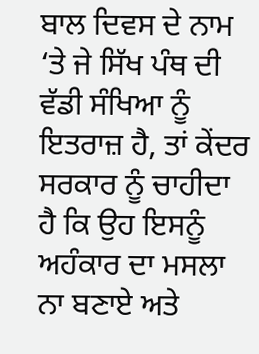ਬਾਲ ਦਿਵਸ ਦੇ ਨਾਮ ‘ਤੇ ਜੇ ਸਿੱਖ ਪੰਥ ਦੀ ਵੱਡੀ ਸੰਖਿਆ ਨੂੰ ਇਤਰਾਜ਼ ਹੈ, ਤਾਂ ਕੇਂਦਰ ਸਰਕਾਰ ਨੂੰ ਚਾਹੀਦਾ ਹੈ ਕਿ ਉਹ ਇਸਨੂੰ ਅਹੰਕਾਰ ਦਾ ਮਸਲਾ ਨਾ ਬਣਾਏ ਅਤੇ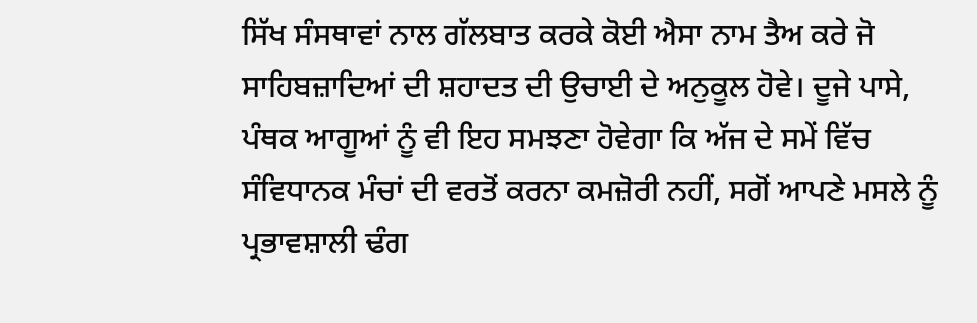ਸਿੱਖ ਸੰਸਥਾਵਾਂ ਨਾਲ ਗੱਲਬਾਤ ਕਰਕੇ ਕੋਈ ਐਸਾ ਨਾਮ ਤੈਅ ਕਰੇ ਜੋ ਸਾਹਿਬਜ਼ਾਦਿਆਂ ਦੀ ਸ਼ਹਾਦਤ ਦੀ ਉਚਾਈ ਦੇ ਅਨੁਕੂਲ ਹੋਵੇ। ਦੂਜੇ ਪਾਸੇ, ਪੰਥਕ ਆਗੂਆਂ ਨੂੰ ਵੀ ਇਹ ਸਮਝਣਾ ਹੋਵੇਗਾ ਕਿ ਅੱਜ ਦੇ ਸਮੇਂ ਵਿੱਚ ਸੰਵਿਧਾਨਕ ਮੰਚਾਂ ਦੀ ਵਰਤੋਂ ਕਰਨਾ ਕਮਜ਼ੋਰੀ ਨਹੀਂ, ਸਗੋਂ ਆਪਣੇ ਮਸਲੇ ਨੂੰ ਪ੍ਰਭਾਵਸ਼ਾਲੀ ਢੰਗ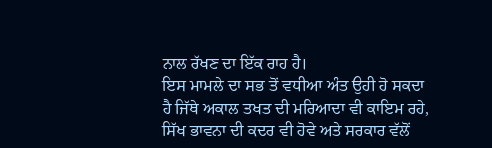ਨਾਲ ਰੱਖਣ ਦਾ ਇੱਕ ਰਾਹ ਹੈ।
ਇਸ ਮਾਮਲੇ ਦਾ ਸਭ ਤੋਂ ਵਧੀਆ ਅੰਤ ਉਹੀ ਹੋ ਸਕਦਾ ਹੈ ਜਿੱਥੇ ਅਕਾਲ ਤਖਤ ਦੀ ਮਰਿਆਦਾ ਵੀ ਕਾਇਮ ਰਹੇ, ਸਿੱਖ ਭਾਵਨਾ ਦੀ ਕਦਰ ਵੀ ਹੋਵੇ ਅਤੇ ਸਰਕਾਰ ਵੱਲੋਂ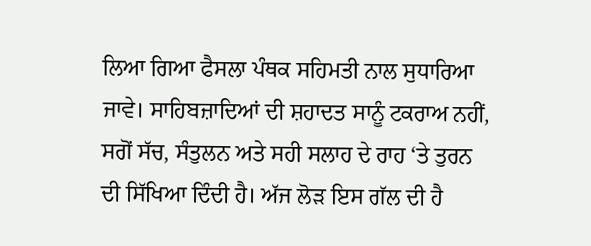ਲਿਆ ਗਿਆ ਫੈਸਲਾ ਪੰਥਕ ਸਹਿਮਤੀ ਨਾਲ ਸੁਧਾਰਿਆ ਜਾਵੇ। ਸਾਹਿਬਜ਼ਾਦਿਆਂ ਦੀ ਸ਼ਹਾਦਤ ਸਾਨੂੰ ਟਕਰਾਅ ਨਹੀਂ, ਸਗੋਂ ਸੱਚ, ਸੰਤੁਲਨ ਅਤੇ ਸਹੀ ਸਲਾਹ ਦੇ ਰਾਹ ‘ਤੇ ਤੁਰਨ ਦੀ ਸਿੱਖਿਆ ਦਿੰਦੀ ਹੈ। ਅੱਜ ਲੋੜ ਇਸ ਗੱਲ ਦੀ ਹੈ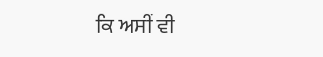ਕਿ ਅਸੀਂ ਵੀ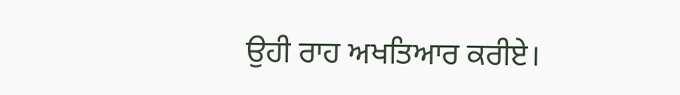ਉਹੀ ਰਾਹ ਅਖਤਿਆਰ ਕਰੀਏ।